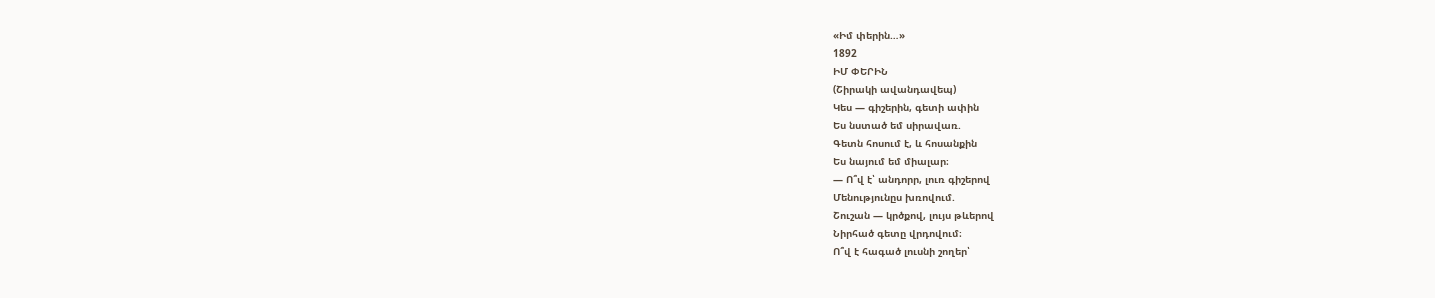«Իմ փերին…»
1892
ԻՄ ՓԵՐԻՆ
(Շիրակի ավանդավեպ)
Կես — գիշերին, գետի ափին
Ես նստած եմ սիրավառ.
Գետն հոսում է, և հոսանքին
Ես նայում եմ միալար։
— Ո՞վ է՝ անդորր, լուռ գիշերով
Մենությունըս խռովում.
Շուշան — կրծքով, լույս թևերով
Նիրհած գետը վրդովում։
Ո՞վ է հագած լուսնի շողեր՝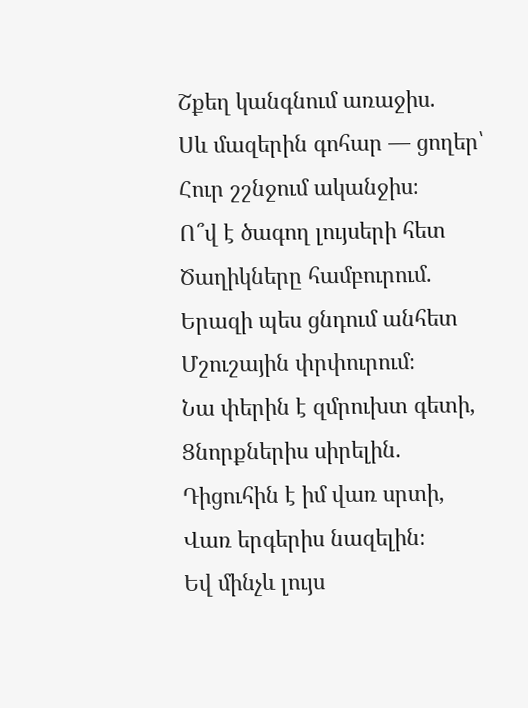Շքեղ կանգնում առաջիս.
Սև մազերին գոհար — ցողեր՝
Հուր շշնջում ականջիս։
Ո՞վ է ծագող լույսերի հետ
Ծաղիկները համբուրում.
Երազի պես ցնդում անհետ
Մշուշային փրփուրում։
Նա փերին է զմրուխտ գետի,
Ցնորքներիս սիրելին.
Դիցուհին է իմ վառ սրտի,
Վառ երգերիս նազելին։
Եվ մինչև լույս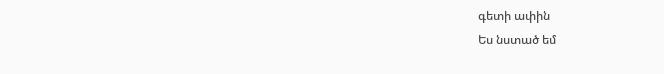գետի ափին
Ես նստած եմ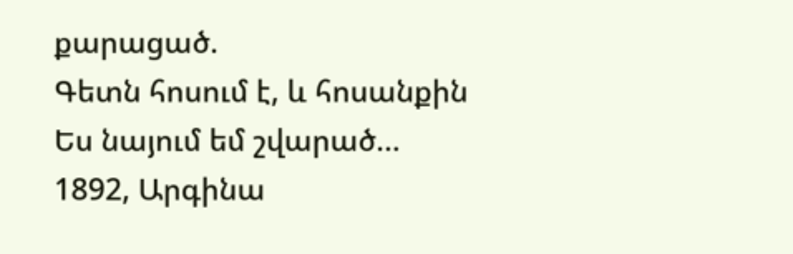քարացած.
Գետն հոսում է, և հոսանքին
Ես նայում եմ շվարած…
1892, Արգինա